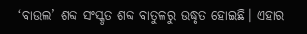‘ବାଉଲ’ ଶବ୍ଦ ସଂସ୍କୃତ ଶବ୍ଦ ବାତୁଳରୁ ଉଦ୍ଧୃତ ହୋଇଛି। ଏହାର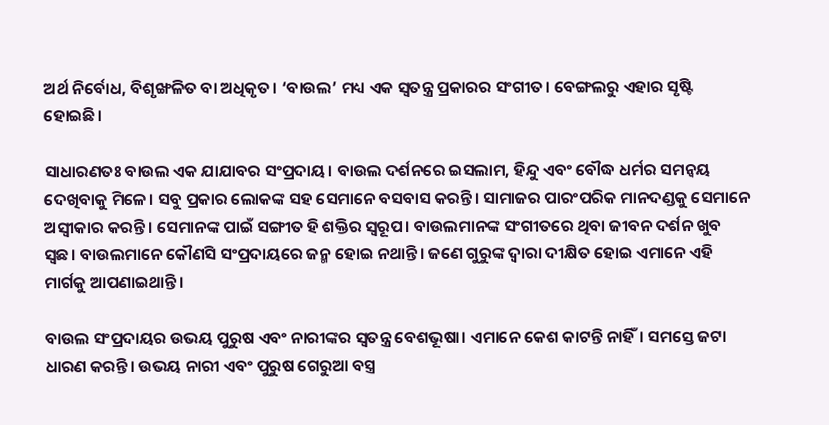ଅର୍ଥ ନିର୍ବୋଧ, ବିଶୃଙ୍ଖଳିତ ବା ଅଧିକୃତ। ‘ବାଉଲ’ ମଧ୍ୟ ଏକ ସ୍ୱତନ୍ତ୍ର ପ୍ରକାରର ସଂଗୀତ। ବେଙ୍ଗଲରୁ ଏହାର ସୃଷ୍ଟି ହୋଇଛି।

ସାଧାରଣତଃ ବାଉଲ ଏକ ଯାଯାବର ସଂପ୍ରଦାୟ। ବାଉଲ ଦର୍ଶନରେ ଇସଲାମ, ହିନ୍ଦୁ ଏବଂ ବୌଦ୍ଧ ଧର୍ମର ସମନ୍ୱୟ ଦେଖିବାକୁ ମିଳେ। ସବୁ ପ୍ରକାର ଲୋକଙ୍କ ସହ ସେମାନେ ବସବାସ କରନ୍ତି। ସାମାଜର ପାରଂପରିକ ମାନଦଣ୍ଡକୁ ସେମାନେ ଅସ୍ୱୀକାର କରନ୍ତି। ସେମାନଙ୍କ ପାଇଁ ସଙ୍ଗୀତ ହି ଶକ୍ତିର ସ୍ୱରୂପ। ବାଉଲମାନଙ୍କ ସଂଗୀତରେ ଥିବା ଜୀବନ ଦର୍ଶନ ଖୁବ ସ୍ୱଛ। ବାଉଲମାନେ କୌଣସି ସଂପ୍ରଦାୟରେ ଜନ୍ମ ହୋଇ ନଥାନ୍ତି। ଜଣେ ଗୁରୁଙ୍କ ଦ୍ୱାରା ଦୀକ୍ଷିତ ହୋଇ ଏମାନେ ଏହି ମାର୍ଗକୁ ଆପଣାଇଥାନ୍ତି।

ବାଉଲ ସଂପ୍ରଦାୟର ଉଭୟ ପୁରୁଷ ଏବଂ ନାରୀଙ୍କର ସ୍ୱତନ୍ତ୍ର ବେଶଭୂଷା। ଏମାନେ କେଶ କାଟନ୍ତି ନାହିଁ। ସମସ୍ତେ ଜଟା ଧାରଣ କରନ୍ତି। ଉଭୟ ନାରୀ ଏବଂ ପୁରୁଷ ଗେରୁଆ ବସ୍ତ୍ର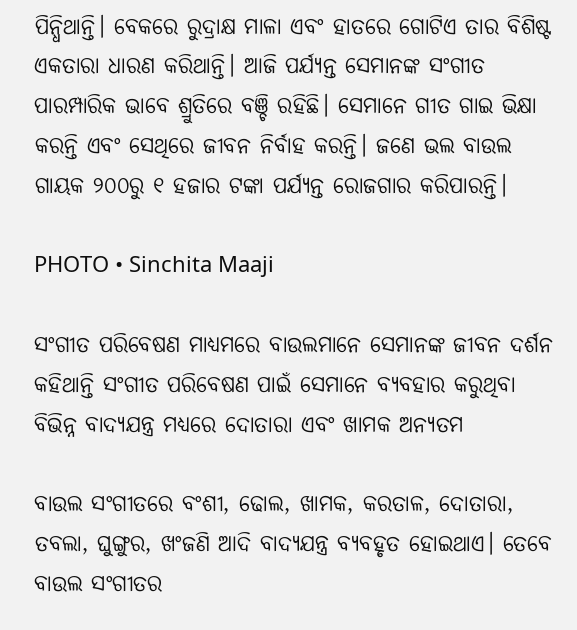ପିନ୍ଧିଥାନ୍ତି। ବେକରେ ରୁଦ୍ରାକ୍ଷ ମାଳା ଏବଂ ହାତରେ ଗୋଟିଏ ତାର ବିଶିଷ୍ଟ ଏକତାରା ଧାରଣ କରିଥାନ୍ତି। ଆଜି ପର୍ଯ୍ୟନ୍ତ ସେମାନଙ୍କ ସଂଗୀତ ପାରମ୍ପାରିକ ଭାବେ ଶ୍ରୁତିରେ ବଞ୍ଚି ରହିଛି। ସେମାନେ ଗୀତ ଗାଇ ଭିକ୍ଷା କରନ୍ତି ଏବଂ ସେଥିରେ ଜୀବନ ନିର୍ବାହ କରନ୍ତି। ଜଣେ ଭଲ ବାଉଲ ଗାୟକ ୨୦୦ରୁ ୧ ହଜାର ଟଙ୍କା ପର୍ଯ୍ୟନ୍ତ ରୋଜଗାର କରିପାରନ୍ତି।

PHOTO • Sinchita Maaji

ସଂଗୀତ ପରିବେଷଣ ମାଧ୍ୟମରେ ବାଉଲମାନେ ସେମାନଙ୍କ ଜୀବନ ଦର୍ଶନ କହିଥାନ୍ତି ସଂଗୀତ ପରିବେଷଣ ପାଇଁ ସେମାନେ ବ୍ୟବହାର କରୁଥିବା ବିଭିନ୍ନ ବାଦ୍ୟଯନ୍ତ୍ର ମଧ୍ୟରେ ଦୋତାରା ଏବଂ ଖାମକ ଅନ୍ୟତମ

ବାଉଲ ସଂଗୀତରେ ବଂଶୀ, ଢୋଲ, ଖାମକ, କରତାଳ, ଦୋତାରା, ତବଲା, ଘୁଙ୍ଗୁର, ଖଂଜଣି ଆଦି ବାଦ୍ୟଯନ୍ତ୍ର ବ୍ୟବହୃତ ହୋଇଥାଏ। ତେବେ ବାଉଲ ସଂଗୀତର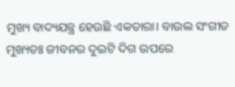ମୁଖ୍ୟ ବାଦ୍ୟଯନ୍ତ୍ର ହେଉଛି ଏକତାରା। ବାଉଲ ସଂଗୀତ ମୁଖ୍ୟତଃ ଜୀବନର ଦୁଇଟି ଦିଗ ଉପରେ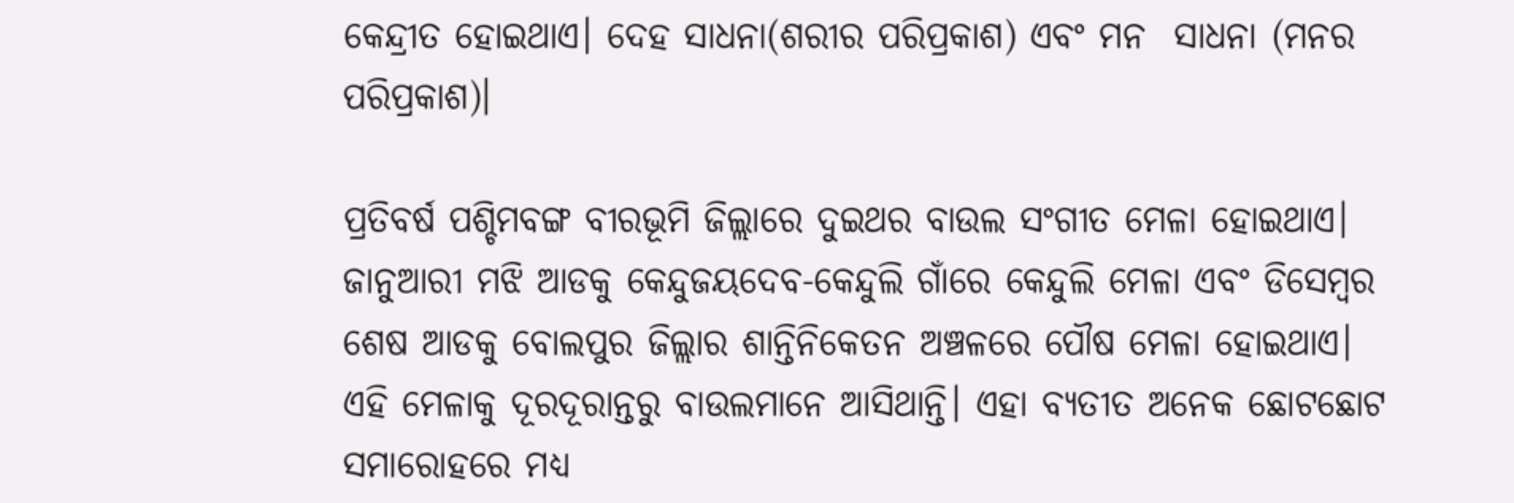କେନ୍ଦ୍ରୀତ ହୋଇଥାଏ। ଦେହ ସାଧନା(ଶରୀର ପରିପ୍ରକାଶ) ଏବଂ ମନ  ସାଧନା (ମନର ପରିପ୍ରକାଶ)।

ପ୍ରତିବର୍ଷ ପଶ୍ଚିମବଙ୍ଗ ବୀରଭୂମି ଜିଲ୍ଲାରେ ଦୁଇଥର ବାଉଲ ସଂଗୀତ ମେଳା ହୋଇଥାଏ। ଜାନୁଆରୀ ମଝି ଆଡକୁ କେନ୍ଦୁଜୟଦେବ-କେନ୍ଦୁଲି ଗାଁରେ କେନ୍ଦୁଲି ମେଳା ଏବଂ ଡିସେମ୍ବର ଶେଷ ଆଡକୁ ବୋଲପୁର ଜିଲ୍ଲାର ଶାନ୍ତିନିକେତନ ଅଞ୍ଚଳରେ ପୌଷ ମେଳା ହୋଇଥାଏ। ଏହି ମେଳାକୁ ଦୂରଦୂରାନ୍ତରୁ ବାଉଲମାନେ ଆସିଥାନ୍ତି। ଏହା ବ୍ୟତୀତ ଅନେକ ଛୋଟଛୋଟ ସମାରୋହରେ ମଧ୍ୟ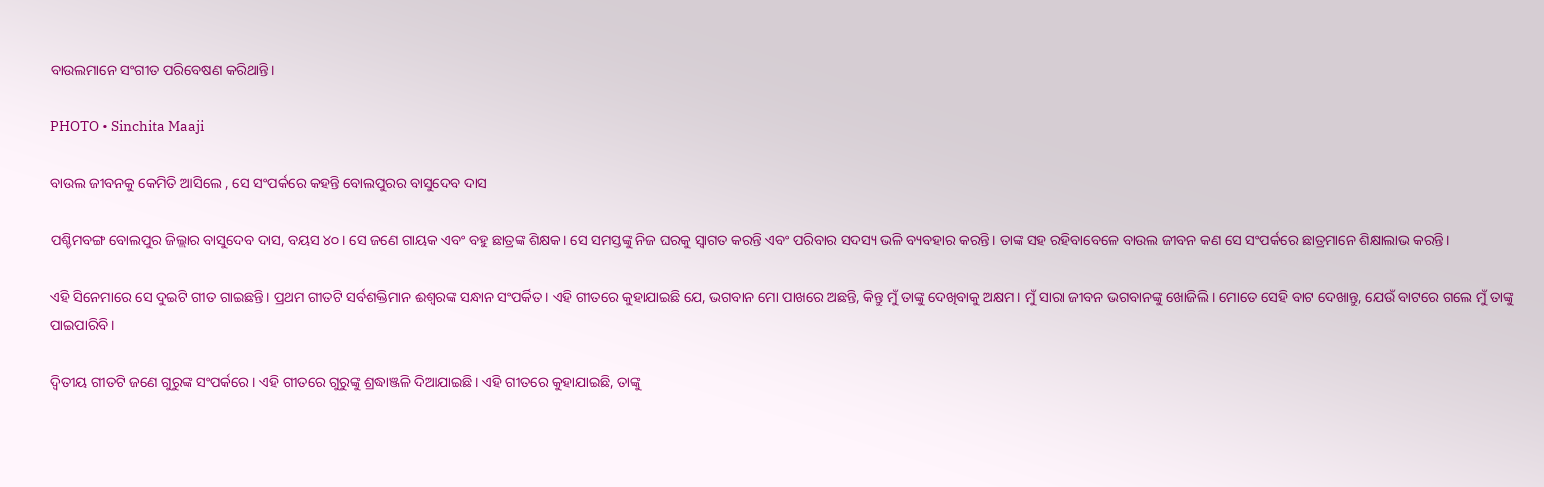ବାଉଲମାନେ ସଂଗୀତ ପରିବେଷଣ କରିଥାନ୍ତି।

PHOTO • Sinchita Maaji

ବାଉଲ ଜୀବନକୁ କେମିତି ଆସିଲେ , ସେ ସଂପର୍କରେ କହନ୍ତି ବୋଲପୁରର ବାସୁଦେବ ଦାସ

ପଶ୍ଚିମବଙ୍ଗ ବୋଲପୁର ଜିଲ୍ଲାର ବାସୁଦେବ ଦାସ, ବୟସ ୪୦। ସେ ଜଣେ ଗାୟକ ଏବଂ ବହୁ ଛାତ୍ରଙ୍କ ଶିକ୍ଷକ। ସେ ସମସ୍ତଙ୍କୁ ନିଜ ଘରକୁ ସ୍ୱାଗତ କରନ୍ତି ଏବଂ ପରିବାର ସଦସ୍ୟ ଭଳି ବ୍ୟବହାର କରନ୍ତି। ତାଙ୍କ ସହ ରହିବାବେଳେ ବାଉଲ ଜୀବନ କଣ ସେ ସଂପର୍କରେ ଛାତ୍ରମାନେ ଶିକ୍ଷାଲାଭ କରନ୍ତି।

ଏହି ସିନେମାରେ ସେ ଦୁଇଟି ଗୀତ ଗାଇଛନ୍ତି। ପ୍ରଥମ ଗୀତଟି ସର୍ବଶକ୍ତିମାନ ଈଶ୍ୱରଙ୍କ ସନ୍ଧାନ ସଂପର୍କିତ। ଏହି ଗୀତରେ କୁହାଯାଇଛି ଯେ, ଭଗବାନ ମୋ ପାଖରେ ଅଛନ୍ତି, କିନ୍ତୁ ମୁଁ ତାଙ୍କୁ ଦେଖିବାକୁ ଅକ୍ଷମ। ମୁଁ ସାରା ଜୀବନ ଭଗବାନଙ୍କୁ ଖୋଜିଲି। ମୋତେ ସେହି ବାଟ ଦେଖାନ୍ତୁ, ଯେଉଁ ବାଟରେ ଗଲେ ମୁଁ ତାଙ୍କୁ ପାଇପାରିବି।

ଦ୍ୱିତୀୟ ଗୀତଟି ଜଣେ ଗୁରୁଙ୍କ ସଂପର୍କରେ। ଏହି ଗୀତରେ ଗୁରୁଙ୍କୁ ଶ୍ରଦ୍ଧାଞ୍ଜଳି ଦିଆଯାଇଛି। ଏହି ଗୀତରେ କୁହାଯାଇଛି, ତାଙ୍କୁ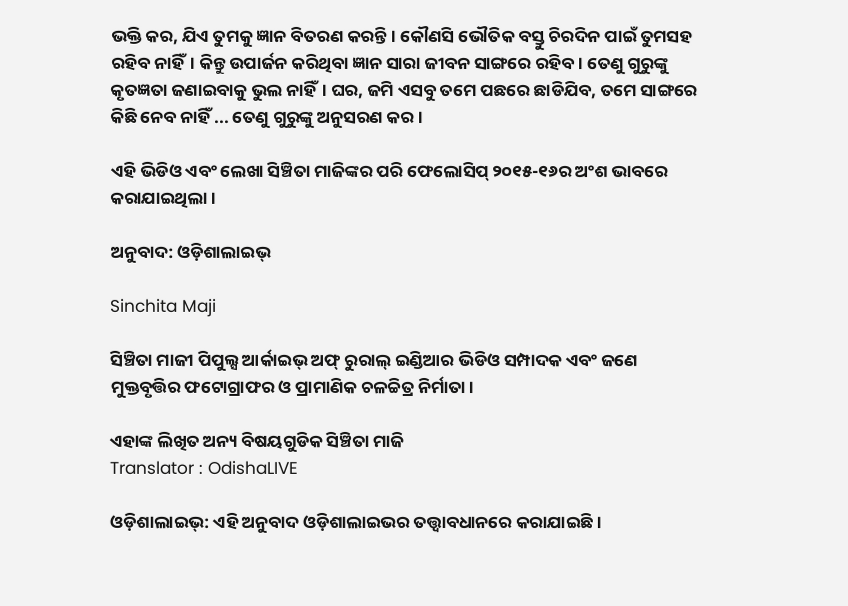ଭକ୍ତି କର, ଯିଏ ତୁମକୁ ଜ୍ଞାନ ବିତରଣ କରନ୍ତି। କୌଣସି ଭୌତିକ ବସ୍ତୁ ଚିରଦିନ ପାଇଁ ତୁମସହ ରହିବ ନାହିଁ। କିନ୍ତୁ ଉପାର୍ଜନ କରିଥିବା ଜ୍ଞାନ ସାରା ଜୀବନ ସାଙ୍ଗରେ ରହିବ। ତେଣୁ ଗୁରୁଙ୍କୁ  କୃତଜ୍ଞତା ଜଣାଇବାକୁ ଭୁଲ ନାହିଁ। ଘର, ଜମି ଏସବୁ ତମେ ପଛରେ ଛାଡିଯିବ, ତମେ ସାଙ୍ଗରେ କିଛି ନେବ ନାହିଁ ... ତେଣୁ ଗୁରୁଙ୍କୁ ଅନୁସରଣ କର।

ଏହି ଭିଡିଓ ଏବଂ ଲେଖା ସିଞ୍ଚିତା ମାଜିଙ୍କର ପରି ଫେଲୋସିପ୍ ୨୦୧୫-୧୬ର ଅଂଶ ଭାବରେ କରାଯାଇଥିଲା।

ଅନୁବାଦ: ଓଡ଼ିଶାଲାଇଭ୍‍

Sinchita Maji

ସିଞ୍ଚିତା ମାଜୀ ପିପୁଲ୍ସ ଆର୍କାଇଭ୍‌ ଅଫ୍‌ ରୁରାଲ୍‌ ଇଣ୍ଡିଆର ଭିଡିଓ ସମ୍ପାଦକ ଏବଂ ଜଣେ ମୁକ୍ତବୃତ୍ତିର ଫଟୋଗ୍ରାଫର ଓ ପ୍ରାମାଣିକ ଚଳଚ୍ଚିତ୍ର ନିର୍ମାତା।

ଏହାଙ୍କ ଲିଖିତ ଅନ୍ୟ ବିଷୟଗୁଡିକ ସିଞ୍ଚିତା ମାଜି
Translator : OdishaLIVE

ଓଡ଼ିଶାଲାଇଭ୍: ଏହି ଅନୁବାଦ ଓଡ଼ିଶାଲାଇଭର ତତ୍ତ୍ୱାବଧାନରେ କରାଯାଇଛି।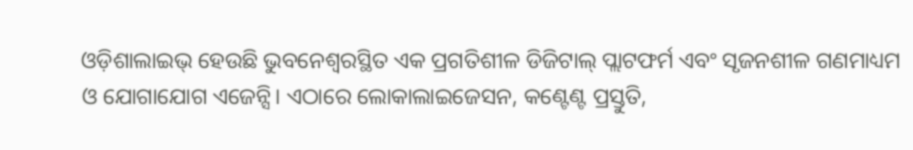ଓଡ଼ିଶାଲାଇଭ୍ ହେଉଛି ଭୁବନେଶ୍ୱରସ୍ଥିତ ଏକ ପ୍ରଗତିଶୀଳ ଡିଜିଟାଲ୍ ପ୍ଲାଟଫର୍ମ ଏବଂ ସୃଜନଶୀଳ ଗଣମାଧ୍ୟମ ଓ ଯୋଗାଯୋଗ ଏଜେନ୍ସି। ଏଠାରେ ଲୋକାଲାଇଜେସନ, କଣ୍ଟେଣ୍ଟ ପ୍ରସ୍ତୁତି,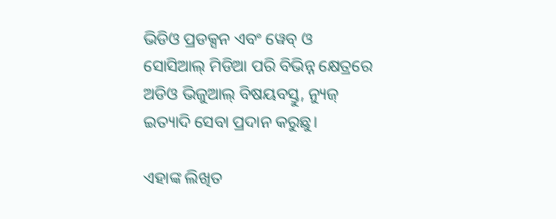ଭିଡିଓ ପ୍ରଡକ୍ସନ ଏବଂ ୱେବ୍ ଓ ସୋସିଆଲ୍ ମିଡିଆ ପରି ବିଭିନ୍ନ କ୍ଷେତ୍ରରେ ଅଡିଓ ଭିଜୁଆଲ୍‌ ବିଷୟବସ୍ତୁ, ନ୍ୟୁଜ୍ ଇତ୍ୟାଦି ସେବା ପ୍ରଦାନ କରୁଛୁ।

ଏହାଙ୍କ ଲିଖିତ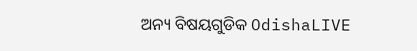ଅନ୍ୟ ବିଷୟଗୁଡିକ OdishaLIVE